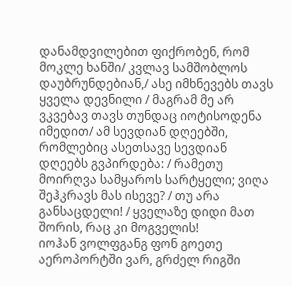დანამდვილებით ფიქრობენ, რომ მოკლე ხანში/ კვლავ სამშობლოს დაუბრუნდებიან,/ ასე იმხნევებს თავს ყველა დევნილი / მაგრამ მე არ ვკვებავ თავს თუნდაც იოტისოდენა იმედით/ ამ სევდიან დღეებში, რომლებიც ასეთსავე სევდიან დღეებს გვპირდება: / რამეთუ მოირღვა სამყაროს სარტყელი; ვიღა შეჰკრავს მას ისევე? / თუ არა განსაცდელი! / ყველაზე დიდი მათ შორის, რაც კი მოგველის!
იოჰან ვოლფგანგ ფონ გოეთე
აეროპორტში ვარ, გრძელ რიგში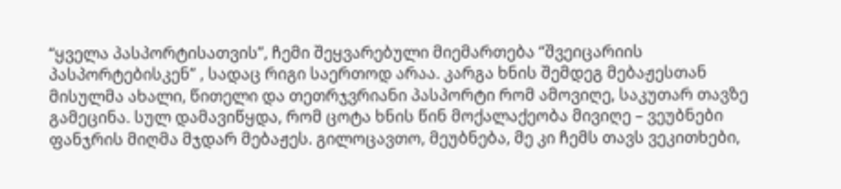“ყველა პასპორტისათვის”, ჩემი შეყვარებული მიემართება “შვეიცარიის პასპორტებისკენ” , სადაც რიგი საერთოდ არაა. კარგა ხნის შემდეგ მებაჟესთან მისულმა ახალი, წითელი და თეთრჯვრიანი პასპორტი რომ ამოვიღე, საკუთარ თავზე გამეცინა. სულ დამავიწყდა, რომ ცოტა ხნის წინ მოქალაქეობა მივიღე – ვეუბნები ფანჯრის მიღმა მჯდარ მებაჟეს. გილოცავთო, მეუბნება, მე კი ჩემს თავს ვეკითხები,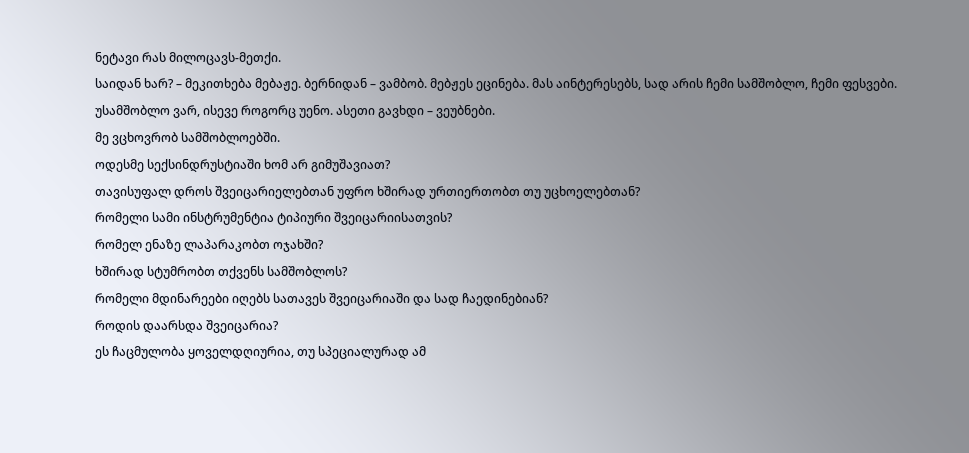ნეტავი რას მილოცავს-მეთქი.
საიდან ხარ? – მეკითხება მებაჟე. ბერნიდან – ვამბობ. მებჟეს ეცინება. მას აინტერესებს, სად არის ჩემი სამშობლო, ჩემი ფესვები.
უსამშობლო ვარ, ისევე როგორც უენო. ასეთი გავხდი – ვეუბნები.
მე ვცხოვრობ სამშობლოებში.
ოდესმე სექსინდრუსტიაში ხომ არ გიმუშავიათ?
თავისუფალ დროს შვეიცარიელებთან უფრო ხშირად ურთიერთობთ თუ უცხოელებთან?
რომელი სამი ინსტრუმენტია ტიპიური შვეიცარიისათვის?
რომელ ენაზე ლაპარაკობთ ოჯახში?
ხშირად სტუმრობთ თქვენს სამშობლოს?
რომელი მდინარეები იღებს სათავეს შვეიცარიაში და სად ჩაედინებიან?
როდის დაარსდა შვეიცარია?
ეს ჩაცმულობა ყოველდღიურია, თუ სპეციალურად ამ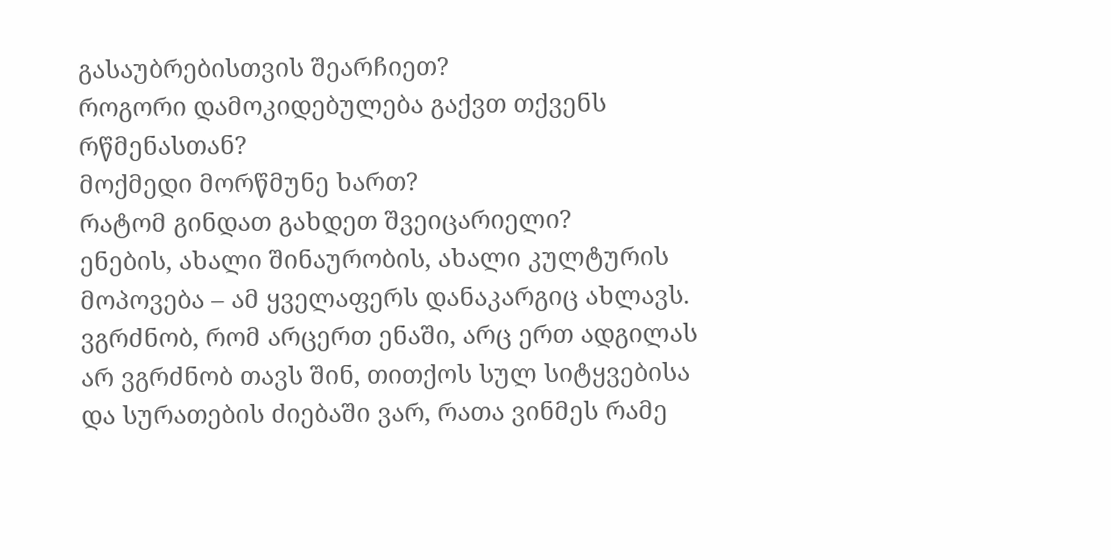გასაუბრებისთვის შეარჩიეთ?
როგორი დამოკიდებულება გაქვთ თქვენს რწმენასთან?
მოქმედი მორწმუნე ხართ?
რატომ გინდათ გახდეთ შვეიცარიელი?
ენების, ახალი შინაურობის, ახალი კულტურის მოპოვება – ამ ყველაფერს დანაკარგიც ახლავს. ვგრძნობ, რომ არცერთ ენაში, არც ერთ ადგილას არ ვგრძნობ თავს შინ, თითქოს სულ სიტყვებისა და სურათების ძიებაში ვარ, რათა ვინმეს რამე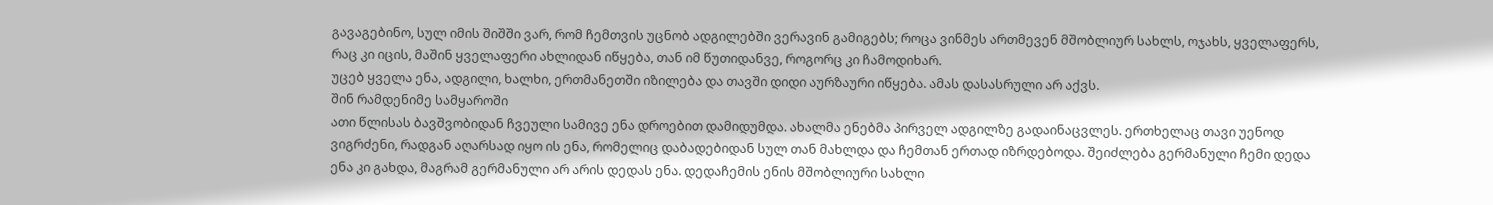გავაგებინო, სულ იმის შიშში ვარ, რომ ჩემთვის უცნობ ადგილებში ვერავინ გამიგებს; როცა ვინმეს ართმევენ მშობლიურ სახლს, ოჯახს, ყველაფერს, რაც კი იცის, მაშინ ყველაფერი ახლიდან იწყება, თან იმ წუთიდანვე, როგორც კი ჩამოდიხარ.
უცებ ყველა ენა, ადგილი, ხალხი, ერთმანეთში იზილება და თავში დიდი აურზაური იწყება. ამას დასასრული არ აქვს.
შინ რამდენიმე სამყაროში
ათი წლისას ბავშვობიდან ჩვეული სამივე ენა დროებით დამიდუმდა. ახალმა ენებმა პირველ ადგილზე გადაინაცვლეს. ერთხელაც თავი უენოდ ვიგრძენი, რადგან აღარსად იყო ის ენა, რომელიც დაბადებიდან სულ თან მახლდა და ჩემთან ერთად იზრდებოდა. შეიძლება გერმანული ჩემი დედა ენა კი გახდა, მაგრამ გერმანული არ არის დედას ენა. დედაჩემის ენის მშობლიური სახლი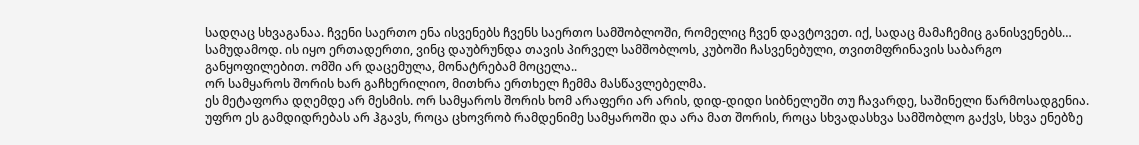სადღაც სხვაგანაა. ჩვენი საერთო ენა ისვენებს ჩვენს საერთო სამშობლოში, რომელიც ჩვენ დავტოვეთ. იქ, სადაც მამაჩემიც განისვენებს… სამუდამოდ. ის იყო ერთადერთი, ვინც დაუბრუნდა თავის პირველ სამშობლოს, კუბოში ჩასვენებული, თვითმფრინავის საბარგო განყოფილებით. ომში არ დაცემულა, მონატრებამ მოცელა..
ორ სამყაროს შორის ხარ გაჩხერილიო, მითხრა ერთხელ ჩემმა მასწავლებელმა.
ეს მეტაფორა დღემდე არ მესმის. ორ სამყაროს შორის ხომ არაფერი არ არის, დიდ-დიდი სიბნელეში თუ ჩავარდე, საშინელი წარმოსადგენია. უფრო ეს გამდიდრებას არ ჰგავს, როცა ცხოვრობ რამდენიმე სამყაროში და არა მათ შორის, როცა სხვადასხვა სამშობლო გაქვს, სხვა ენებზე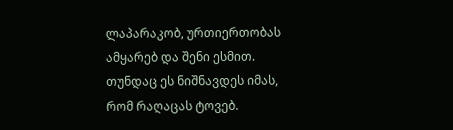ლაპარაკობ, ურთიერთობას ამყარებ და შენი ესმით. თუნდაც ეს ნიშნავდეს იმას, რომ რაღაცას ტოვებ.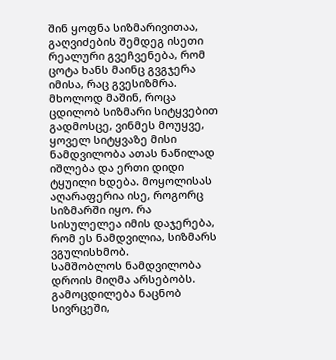შინ ყოფნა სიზმარივითაა, გაღვიძების შემდეგ ისეთი რეალური გვეჩვენება, რომ ცოტა ხანს მაინც გვგჯერა იმისა, რაც გვესიზმრა. მხოლოდ მაშინ, როცა ცდილობ სიზმარი სიტყვებით გადმოსცე, ვინმეს მოუყვე, ყოველ სიტყვაზე მისი ნამდვილობა ათას ნაწილად იშლება და ერთი დიდი ტყუილი ხდება. მოყოლისას აღარაფერია ისე, როგორც სიზმარში იყო. რა სისულელეა იმის დაჯერება, რომ ეს ნამდვილია, სიზმარს ვგულისხმობ.
სამშობლოს ნამდვილობა დროის მიღმა არსებობს.
გამოცდილება ნაცნობ სივრცეში,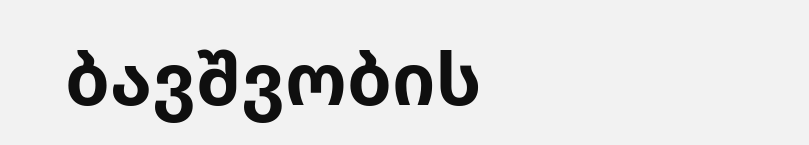ბავშვობის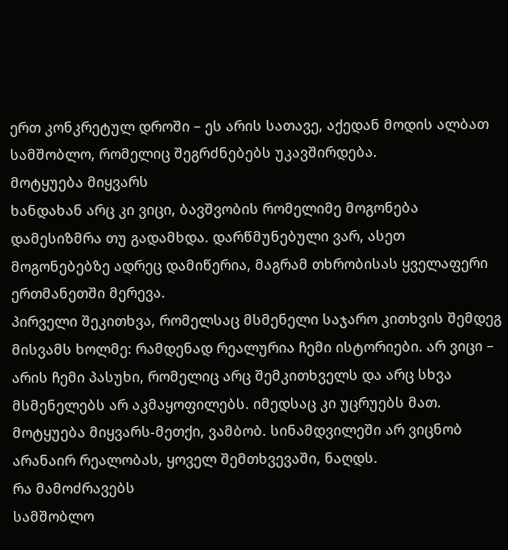ერთ კონკრეტულ დროში – ეს არის სათავე, აქედან მოდის ალბათ სამშობლო, რომელიც შეგრძნებებს უკავშირდება.
მოტყუება მიყვარს
ხანდახან არც კი ვიცი, ბავშვობის რომელიმე მოგონება დამესიზმრა თუ გადამხდა. დარწმუნებული ვარ, ასეთ მოგონებებზე ადრეც დამიწერია, მაგრამ თხრობისას ყველაფერი ერთმანეთში მერევა.
პირველი შეკითხვა, რომელსაც მსმენელი საჯარო კითხვის შემდეგ მისვამს ხოლმე: რამდენად რეალურია ჩემი ისტორიები. არ ვიცი – არის ჩემი პასუხი, რომელიც არც შემკითხველს და არც სხვა მსმენელებს არ აკმაყოფილებს. იმედსაც კი უცრუებს მათ. მოტყუება მიყვარს-მეთქი, ვამბობ. სინამდვილეში არ ვიცნობ არანაირ რეალობას, ყოველ შემთხვევაში, ნაღდს.
რა მამოძრავებს
სამშობლო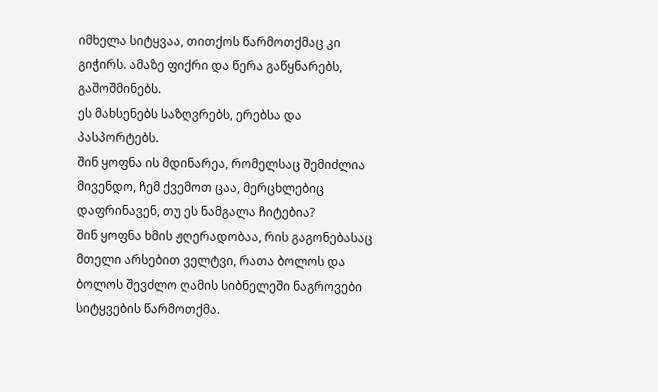იმხელა სიტყვაა, თითქოს წარმოთქმაც კი გიჭირს. ამაზე ფიქრი და წერა გაწყნარებს, გაშოშმინებს.
ეს მახსენებს საზღვრებს, ერებსა და პასპორტებს.
შინ ყოფნა ის მდინარეა, რომელსაც შემიძლია მივენდო, ჩემ ქვემოთ ცაა, მერცხლებიც დაფრინავენ, თუ ეს ნამგალა ჩიტებია?
შინ ყოფნა ხმის ჟღერადობაა, რის გაგონებასაც მთელი არსებით ველტვი, რათა ბოლოს და ბოლოს შევძლო ღამის სიბნელეში ნაგროვები სიტყვების წარმოთქმა.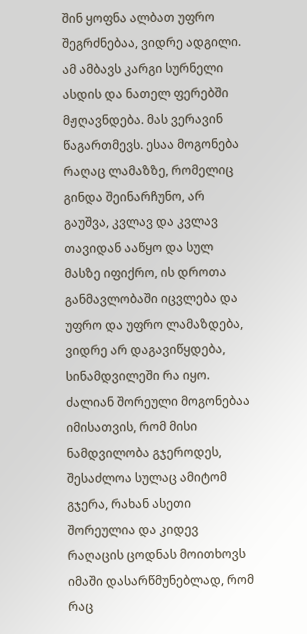შინ ყოფნა ალბათ უფრო შეგრძნებაა, ვიდრე ადგილი. ამ ამბავს კარგი სურნელი ასდის და ნათელ ფერებში მჟღავნდება. მას ვერავინ წაგართმევს. ესაა მოგონება რაღაც ლამაზზე, რომელიც გინდა შეინარჩუნო, არ გაუშვა, კვლავ და კვლავ თავიდან ააწყო და სულ მასზე იფიქრო, ის დროთა განმავლობაში იცვლება და უფრო და უფრო ლამაზდება, ვიდრე არ დაგავიწყდება, სინამდვილეში რა იყო. ძალიან შორეული მოგონებაა იმისათვის, რომ მისი ნამდვილობა გჯეროდეს, შესაძლოა სულაც ამიტომ გჯერა, რახან ასეთი შორეულია და კიდევ რაღაცის ცოდნას მოითხოვს იმაში დასარწმუნებლად, რომ რაც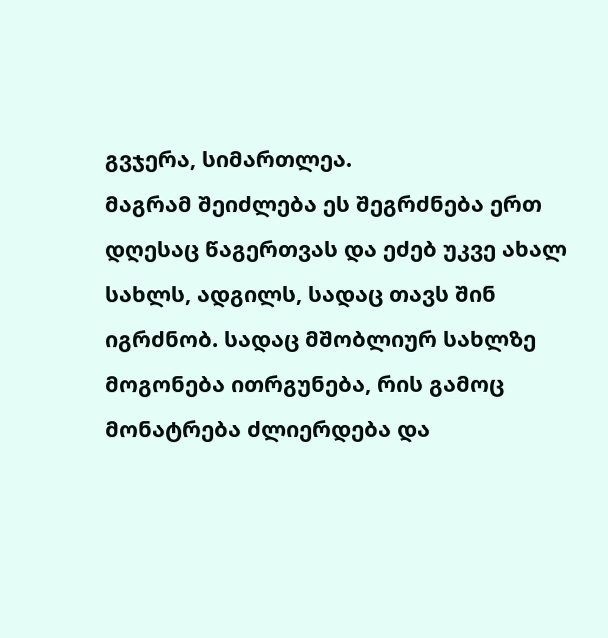გვჯერა, სიმართლეა.
მაგრამ შეიძლება ეს შეგრძნება ერთ დღესაც წაგერთვას და ეძებ უკვე ახალ სახლს, ადგილს, სადაც თავს შინ იგრძნობ. სადაც მშობლიურ სახლზე მოგონება ითრგუნება, რის გამოც მონატრება ძლიერდება და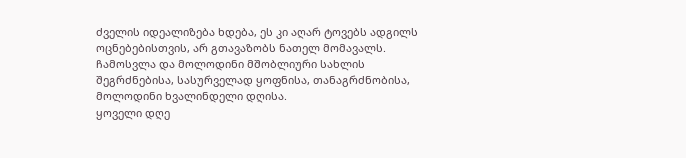ძველის იდეალიზება ხდება, ეს კი აღარ ტოვებს ადგილს ოცნებებისთვის, არ გთავაზობს ნათელ მომავალს. ჩამოსვლა და მოლოდინი მშობლიური სახლის შეგრძნებისა, სასურველად ყოფნისა, თანაგრძნობისა, მოლოდინი ხვალინდელი დღისა.
ყოველი დღე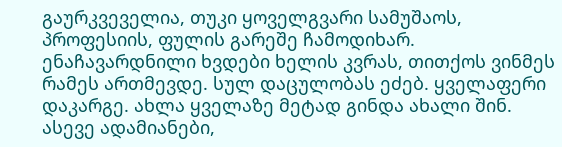გაურკვეველია, თუკი ყოველგვარი სამუშაოს, პროფესიის, ფულის გარეშე ჩამოდიხარ. ენაჩავარდნილი ხვდები ხელის კვრას, თითქოს ვინმეს რამეს ართმევდე. სულ დაცულობას ეძებ. ყველაფერი დაკარგე. ახლა ყველაზე მეტად გინდა ახალი შინ. ასევე ადამიანები,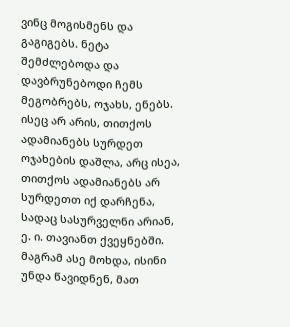ვინც მოგისმენს და გაგიგებს. ნეტა შემძლებოდა და დავბრუნებოდი ჩემს მეგობრებს, ოჯახს, ენებს. ისეც არ არის, თითქოს ადამიანებს სურდეთ ოჯახების დაშლა, არც ისეა, თითქოს ადამიანებს არ სურდეთთ იქ დარჩენა, სადაც სასურველნი არიან, ე. ი. თავიანთ ქვეყნებში. მაგრამ ასე მოხდა, ისინი უნდა წავიდნენ, მათ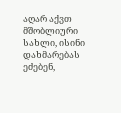აღარ აქვთ მშობლიური სახლი, ისინი დახმარებას ეძებენ,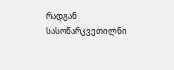რადგან სასოწარკვეთილნი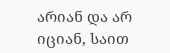არიან და არ იციან, საით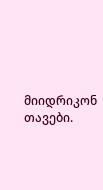მიიდრიკონ თავები.